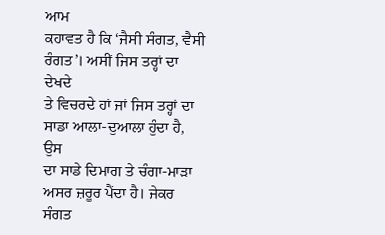ਆਮ
ਕਹਾਵਤ ਹੈ ਕਿ ‘ਜੈਸੀ ਸੰਗਤ, ਵੈਸੀ ਰੰਗਤ’। ਅਸੀਂ ਜਿਸ ਤਰ੍ਹਾਂ ਦਾ ਦੇਖਦੇ
ਤੇ ਵਿਚਰਦੇ ਹਾਂ ਜਾਂ ਜਿਸ ਤਰ੍ਹਾਂ ਦਾ ਸਾਡਾ ਆਲਾ-ਦੁਆਲਾ ਹੁੰਦਾ ਹੈ, ਉਸ
ਦਾ ਸਾਡੇ ਦਿਮਾਗ ਤੇ ਚੰਗਾ-ਮਾੜਾ ਅਸਰ ਜ਼ਰੂਰ ਪੈਂਦਾ ਹੈ। ਜੇਕਰ ਸੰਗਤ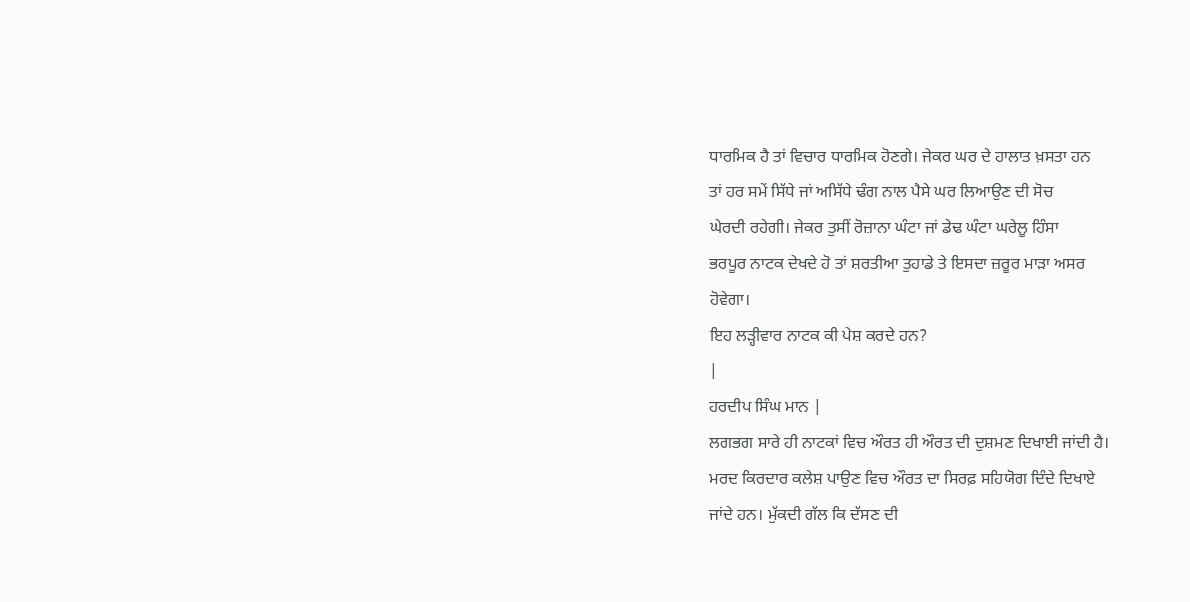ਧਾਰਮਿਕ ਹੈ ਤਾਂ ਵਿਚਾਰ ਧਾਰਮਿਕ ਹੋਣਗੇ। ਜੇਕਰ ਘਰ ਦੇ ਹਾਲਾਤ ਖ਼ਸਤਾ ਹਨ
ਤਾਂ ਹਰ ਸਮੇਂ ਸਿੱਧੇ ਜਾਂ ਅਸਿੱਧੇ ਢੰਗ ਨਾਲ ਪੈਸੇ ਘਰ ਲਿਆਉਣ ਦੀ ਸੋਚ
ਘੇਰਦੀ ਰਹੇਗੀ। ਜੇਕਰ ਤੁਸੀਂ ਰੋਜ਼ਾਨਾ ਘੰਟਾ ਜਾਂ ਡੇਢ ਘੰਟਾ ਘਰੇਲੂ ਹਿੰਸਾ
ਭਰਪੂਰ ਨਾਟਕ ਦੇਖਦੇ ਹੋ ਤਾਂ ਸ਼ਰਤੀਆ ਤੁਹਾਡੇ ਤੇ ਇਸਦਾ ਜ਼ਰੂਰ ਮਾੜਾ ਅਸਰ
ਹੋਵੇਗਾ।
ਇਹ ਲੜ੍ਹੀਵਾਰ ਨਾਟਕ ਕੀ ਪੇਸ਼ ਕਰਦੇ ਹਨ?
|
ਹਰਦੀਪ ਸਿੰਘ ਮਾਨ |
ਲਗਭਗ ਸਾਰੇ ਹੀ ਨਾਟਕਾਂ ਵਿਚ ਔਰਤ ਹੀ ਔਰਤ ਦੀ ਦੁਸ਼ਮਣ ਦਿਖਾਈ ਜਾਂਦੀ ਹੈ।
ਮਰਦ ਕਿਰਦਾਰ ਕਲੇਸ਼ ਪਾਉਣ ਵਿਚ ਔਰਤ ਦਾ ਸਿਰਫ਼ ਸਹਿਯੋਗ ਦਿੰਦੇ ਦਿਖਾਏ
ਜਾਂਦੇ ਹਨ। ਮੁੱਕਦੀ ਗੱਲ ਕਿ ਦੱਸਣ ਦੀ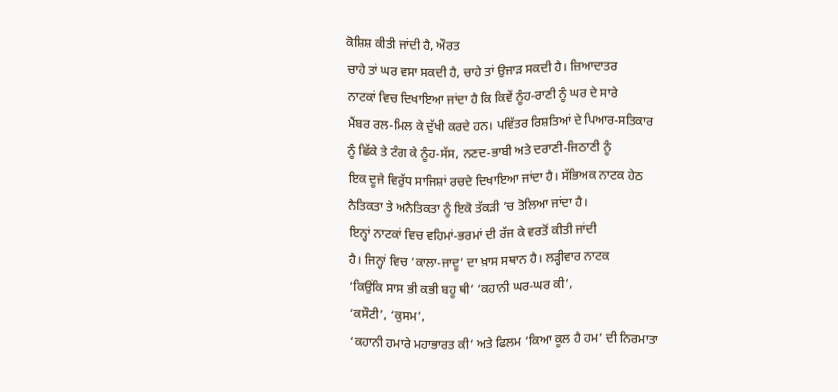ਕੋਸ਼ਿਸ਼ ਕੀਤੀ ਜਾਂਦੀ ਹੈ, ਔਰਤ
ਚਾਹੇ ਤਾਂ ਘਰ ਵਸਾ ਸਕਦੀ ਹੈ, ਚਾਹੇ ਤਾਂ ਉਜਾੜ ਸਕਦੀ ਹੈ। ਜ਼ਿਆਦਾਤਰ
ਨਾਟਕਾਂ ਵਿਚ ਦਿਖਾਇਆ ਜਾਂਦਾ ਹੈ ਕਿ ਕਿਵੇਂ ਨੂੰਹ-ਰਾਣੀ ਨੂੰ ਘਰ ਦੇ ਸਾਰੇ
ਮੈਂਬਰ ਰਲ-ਮਿਲ ਕੇ ਦੁੱਖੀ ਕਰਦੇ ਹਨ। ਪਵਿੱਤਰ ਰਿਸ਼ਤਿਆਂ ਦੇ ਪਿਆਰ-ਸਤਿਕਾਰ
ਨੂੰ ਛਿੱਕੇ ਤੇ ਟੰਗ ਕੇ ਨੂੰਹ-ਸੱਸ, ਨਣਦ-ਭਾਬੀ ਅਤੇ ਦਰਾਣੀ-ਜਿਠਾਣੀ ਨੂੰ
ਇਕ ਦੂਜੇ ਵਿਰੁੱਧ ਸਾਜਿਸ਼ਾਂ ਰਚਦੇ ਦਿਖਾਇਆ ਜਾਂਦਾ ਹੈ। ਸੱਭਿਅਕ ਨਾਟਕ ਹੇਠ
ਨੈਤਿਕਤਾ ਤੇ ਅਨੈਤਿਕਤਾ ਨੂੰ ਇਕੋ ਤੱਕੜੀ ’ਚ ਤੋਲਿਆ ਜਾਂਦਾ ਹੈ।
ਇਨ੍ਹਾਂ ਨਾਟਕਾਂ ਵਿਚ ਵਹਿਮਾਂ-ਭਰਮਾਂ ਦੀ ਰੱਜ ਕੇ ਵਰਤੋਂ ਕੀਤੀ ਜਾਂਦੀ
ਹੈ। ਜਿਨ੍ਹਾਂ ਵਿਚ ‘ਕਾਲਾ-ਜਾਦੂ’ ਦਾ ਖ਼ਾਸ ਸਥਾਨ ਹੈ। ਲੜ੍ਹੀਵਾਰ ਨਾਟਕ
‘ਕਿਉਂਕਿ ਸਾਸ ਭੀ ਕਭੀ ਬਹੂ ਥੀ’ ‘ਕਹਾਨੀ ਘਰ-ਘਰ ਕੀ’,
‘ਕਸੌਟੀ’, ‘ਕੁਸਮ’,
‘ਕਹਾਨੀ ਹਮਾਰੇ ਮਹਾਭਾਰਤ ਕੀ’ ਅਤੇ ਫਿਲਮ ‘ਕਿਆ ਕੂਲ ਹੈ ਹਮ’ ਦੀ ਨਿਰਮਾਤਾ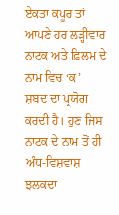ਏਕਤਾ ਕਪੂਰ ਤਾਂ ਆਪਣੇ ਹਰ ਲੜ੍ਹੀਵਾਰ ਨਾਟਕ ਅਤੇ ਫ਼ਿਲਮ ਦੇ ਨਾਮ ਵਿਚ ‘ਕ’
ਸ਼ਬਦ ਦਾ ਪ੍ਰਯੋਗ ਕਰਦੀ ਹੈ। ਹੁਣ ਜਿਸ ਨਾਟਕ ਦੇ ਨਾਮ ਤੋਂ ਹੀ ਅੰਧ-ਵਿਸ਼ਵਾਸ਼
ਝਲਕਦਾ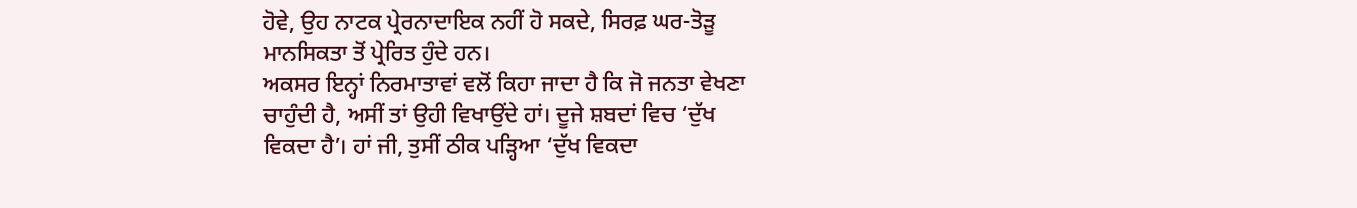ਹੋਵੇ, ਉਹ ਨਾਟਕ ਪ੍ਰੇਰਨਾਦਾਇਕ ਨਹੀਂ ਹੋ ਸਕਦੇ, ਸਿਰਫ਼ ਘਰ-ਤੋੜੂ
ਮਾਨਸਿਕਤਾ ਤੋਂ ਪ੍ਰੇਰਿਤ ਹੁੰਦੇ ਹਨ।
ਅਕਸਰ ਇਨ੍ਹਾਂ ਨਿਰਮਾਤਾਵਾਂ ਵਲੋਂ ਕਿਹਾ ਜਾਦਾ ਹੈ ਕਿ ਜੋ ਜਨਤਾ ਵੇਖਣਾ
ਚਾਹੁੰਦੀ ਹੈ, ਅਸੀਂ ਤਾਂ ਉਹੀ ਵਿਖਾਉਂਦੇ ਹਾਂ। ਦੂਜੇ ਸ਼ਬਦਾਂ ਵਿਚ ‘ਦੁੱਖ
ਵਿਕਦਾ ਹੈ’। ਹਾਂ ਜੀ, ਤੁਸੀਂ ਠੀਕ ਪੜ੍ਹਿਆ ‘ਦੁੱਖ ਵਿਕਦਾ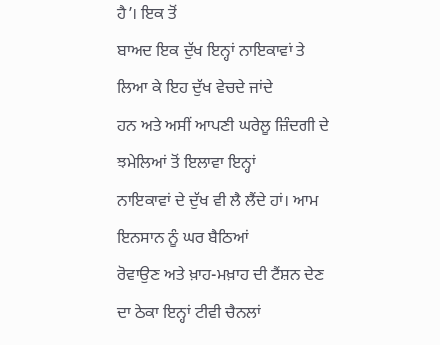ਹੈ’। ਇਕ ਤੋਂ
ਬਾਅਦ ਇਕ ਦੁੱਖ ਇਨ੍ਹਾਂ ਨਾਇਕਾਵਾਂ ਤੇ ਲਿਆ ਕੇ ਇਹ ਦੁੱਖ ਵੇਚਦੇ ਜਾਂਦੇ
ਹਨ ਅਤੇ ਅਸੀਂ ਆਪਣੀ ਘਰੇਲੂ ਜ਼ਿੰਦਗੀ ਦੇ ਝਮੇਲਿਆਂ ਤੋਂ ਇਲਾਵਾ ਇਨ੍ਹਾਂ
ਨਾਇਕਾਵਾਂ ਦੇ ਦੁੱਖ ਵੀ ਲੈ ਲੈਂਦੇ ਹਾਂ। ਆਮ ਇਨਸਾਨ ਨੂੰ ਘਰ ਬੈਠਿਆਂ
ਰੋਵਾਉਣ ਅਤੇ ਖ਼ਾਹ-ਮਖ਼ਾਹ ਦੀ ਟੈਂਸ਼ਨ ਦੇਣ ਦਾ ਠੇਕਾ ਇਨ੍ਹਾਂ ਟੀਵੀ ਚੈਨਲਾਂ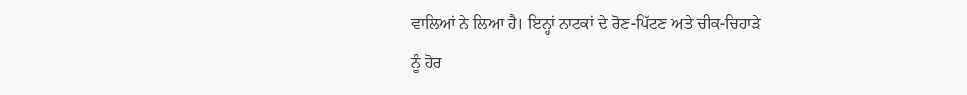ਵਾਲਿਆਂ ਨੇ ਲਿਆ ਹੈ। ਇਨ੍ਹਾਂ ਨਾਟਕਾਂ ਦੇ ਰੋਣ-ਪਿੱਟਣ ਅਤੇ ਚੀਕ-ਚਿਹਾੜੇ
ਨੂੰ ਹੋਰ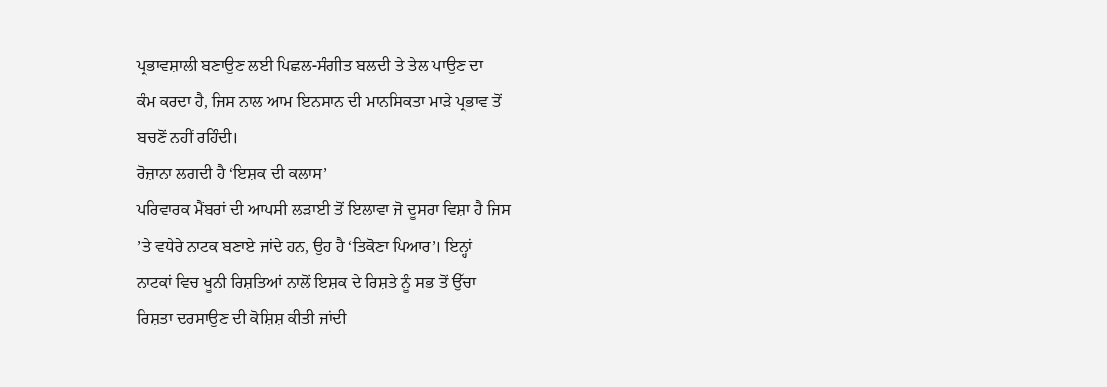ਪ੍ਰਭਾਵਸ਼ਾਲੀ ਬਣਾਉਣ ਲਈ ਪਿਛਲ-ਸੰਗੀਤ ਬਲਦੀ ਤੇ ਤੇਲ ਪਾਉਣ ਦਾ
ਕੰਮ ਕਰਦਾ ਹੈ, ਜਿਸ ਨਾਲ ਆਮ ਇਨਸਾਨ ਦੀ ਮਾਨਸਿਕਤਾ ਮਾੜੇ ਪ੍ਰਭਾਵ ਤੋਂ
ਬਚਣੋਂ ਨਹੀਂ ਰਹਿੰਦੀ।
ਰੋਜ਼ਾਨਾ ਲਗਦੀ ਹੈ ‘ਇਸ਼ਕ ਦੀ ਕਲਾਸ’
ਪਰਿਵਾਰਕ ਮੈਂਬਰਾਂ ਦੀ ਆਪਸੀ ਲੜਾਈ ਤੋਂ ਇਲਾਵਾ ਜੋ ਦੂਸਰਾ ਵਿਸ਼ਾ ਹੈ ਜਿਸ
’ਤੇ ਵਧੇਰੇ ਨਾਟਕ ਬਣਾਏ ਜਾਂਦੇ ਹਨ, ਉਹ ਹੈ ‘ਤਿਕੋਣਾ ਪਿਆਰ’। ਇਨ੍ਹਾਂ
ਨਾਟਕਾਂ ਵਿਚ ਖੂਨੀ ਰਿਸ਼ਤਿਆਂ ਨਾਲੋਂ ਇਸ਼ਕ ਦੇ ਰਿਸ਼ਤੇ ਨੂੰ ਸਭ ਤੋਂ ਉੱਚਾ
ਰਿਸ਼ਤਾ ਦਰਸਾਉਣ ਦੀ ਕੋਸ਼ਿਸ਼ ਕੀਤੀ ਜਾਂਦੀ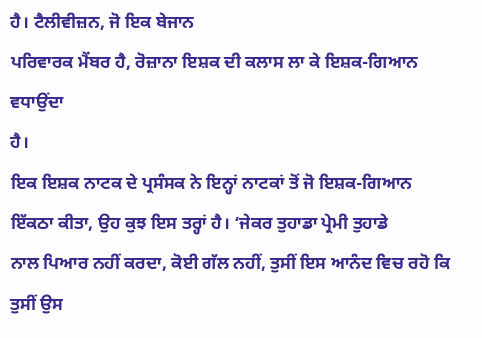ਹੈ। ਟੈਲੀਵੀਜ਼ਨ, ਜੋ ਇਕ ਬੇਜਾਨ
ਪਰਿਵਾਰਕ ਮੈਂਬਰ ਹੈ, ਰੋਜ਼ਾਨਾ ਇਸ਼ਕ ਦੀ ਕਲਾਸ ਲਾ ਕੇ ਇਸ਼ਕ-ਗਿਆਨ ਵਧਾਉਂਦਾ
ਹੈ।
ਇਕ ਇਸ਼ਕ ਨਾਟਕ ਦੇ ਪ੍ਰਸੰਸਕ ਨੇ ਇਨ੍ਹਾਂ ਨਾਟਕਾਂ ਤੋਂ ਜੋ ਇਸ਼ਕ-ਗਿਆਨ
ਇੱਕਠਾ ਕੀਤਾ, ਉਹ ਕੁਝ ਇਸ ਤਰ੍ਹਾਂ ਹੈ। ‘ਜੇਕਰ ਤੁਹਾਡਾ ਪ੍ਰੇਮੀ ਤੁਹਾਡੇ
ਨਾਲ ਪਿਆਰ ਨਹੀਂ ਕਰਦਾ, ਕੋਈ ਗੱਲ ਨਹੀਂ, ਤੁਸੀਂ ਇਸ ਆਨੰਦ ਵਿਚ ਰਹੋ ਕਿ
ਤੁਸੀਂ ਉਸ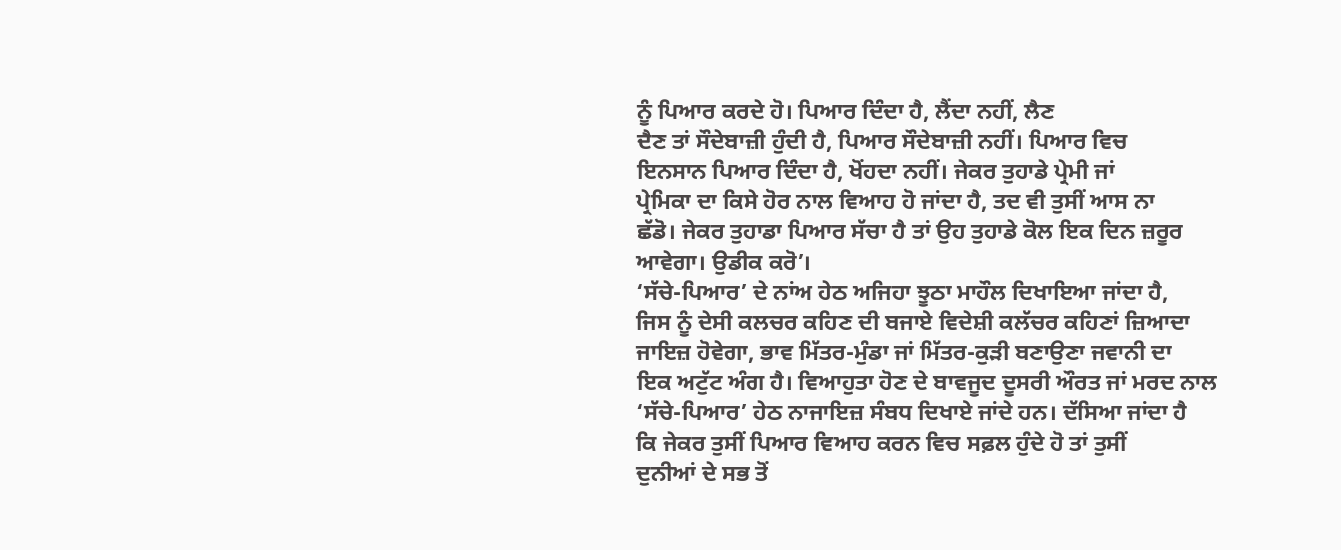ਨੂੰ ਪਿਆਰ ਕਰਦੇ ਹੋ। ਪਿਆਰ ਦਿੰਦਾ ਹੈ, ਲੈਂਦਾ ਨਹੀਂ, ਲੈਣ
ਦੈਣ ਤਾਂ ਸੌਦੇਬਾਜ਼ੀ ਹੁੰਦੀ ਹੈ, ਪਿਆਰ ਸੌਦੇਬਾਜ਼ੀ ਨਹੀਂ। ਪਿਆਰ ਵਿਚ
ਇਨਸਾਨ ਪਿਆਰ ਦਿੰਦਾ ਹੈ, ਖੋਂਹਦਾ ਨਹੀਂ। ਜੇਕਰ ਤੁਹਾਡੇ ਪ੍ਰੇਮੀ ਜਾਂ
ਪ੍ਰੇਮਿਕਾ ਦਾ ਕਿਸੇ ਹੋਰ ਨਾਲ ਵਿਆਹ ਹੋ ਜਾਂਦਾ ਹੈ, ਤਦ ਵੀ ਤੁਸੀਂ ਆਸ ਨਾ
ਛੱਡੋ। ਜੇਕਰ ਤੁਹਾਡਾ ਪਿਆਰ ਸੱਚਾ ਹੈ ਤਾਂ ਉਹ ਤੁਹਾਡੇ ਕੋਲ ਇਕ ਦਿਨ ਜ਼ਰੂਰ
ਆਵੇਗਾ। ਉਡੀਕ ਕਰੋ’।
‘ਸੱਚੇ-ਪਿਆਰ’ ਦੇ ਨਾਂਅ ਹੇਠ ਅਜਿਹਾ ਝੂਠਾ ਮਾਹੌਲ ਦਿਖਾਇਆ ਜਾਂਦਾ ਹੈ,
ਜਿਸ ਨੂੰ ਦੇਸੀ ਕਲਚਰ ਕਹਿਣ ਦੀ ਬਜਾਏ ਵਿਦੇਸ਼ੀ ਕਲੱਚਰ ਕਹਿਣਾਂ ਜ਼ਿਆਦਾ
ਜਾਇਜ਼ ਹੋਵੇਗਾ, ਭਾਵ ਮਿੱਤਰ-ਮੁੰਡਾ ਜਾਂ ਮਿੱਤਰ-ਕੁੜੀ ਬਣਾਉਣਾ ਜਵਾਨੀ ਦਾ
ਇਕ ਅਟੁੱਟ ਅੰਗ ਹੈ। ਵਿਆਹੁਤਾ ਹੋਣ ਦੇ ਬਾਵਜੂਦ ਦੂਸਰੀ ਔਰਤ ਜਾਂ ਮਰਦ ਨਾਲ
‘ਸੱਚੇ-ਪਿਆਰ’ ਹੇਠ ਨਾਜਾਇਜ਼ ਸੰਬਧ ਦਿਖਾਏ ਜਾਂਦੇ ਹਨ। ਦੱਸਿਆ ਜਾਂਦਾ ਹੈ
ਕਿ ਜੇਕਰ ਤੁਸੀਂ ਪਿਆਰ ਵਿਆਹ ਕਰਨ ਵਿਚ ਸਫ਼ਲ ਹੁੰਦੇ ਹੋ ਤਾਂ ਤੁਸੀਂ
ਦੁਨੀਆਂ ਦੇ ਸਭ ਤੋਂ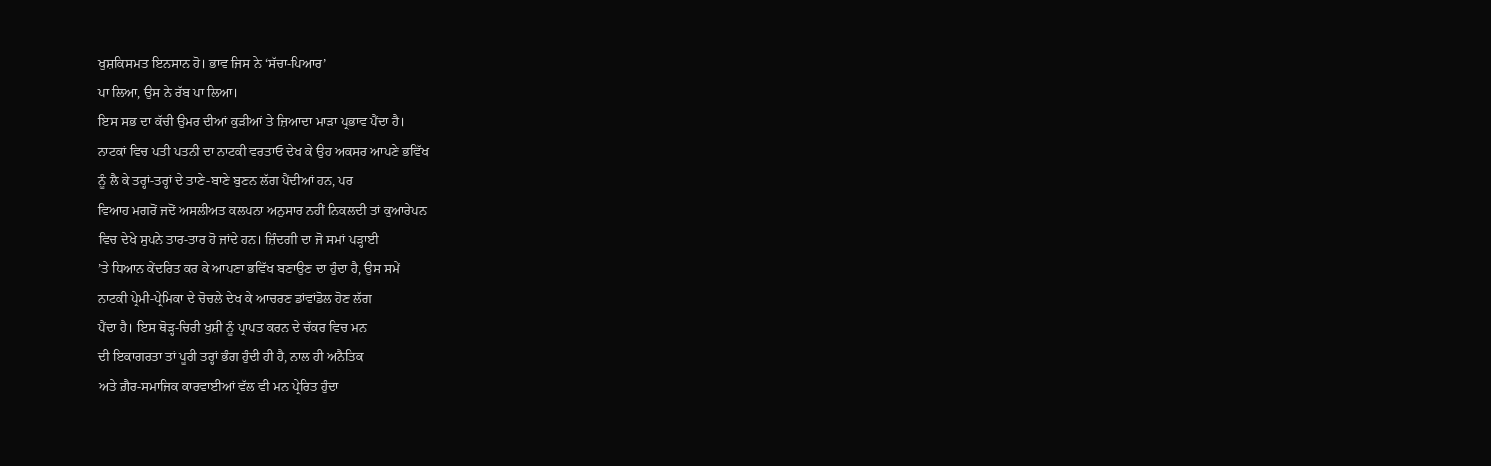ਖੁਸ਼ਕਿਸਮਤ ਇਨਸਾਨ ਹੋ। ਭਾਵ ਜਿਸ ਨੇ ‘ਸੱਚਾ-ਪਿਆਰ’
ਪਾ ਲਿਆ, ਉਸ ਨੇ ਰੱਬ ਪਾ ਲਿਆ।
ਇਸ ਸਭ ਦਾ ਕੱਚੀ ਉਮਰ ਦੀਆਂ ਕੁੜੀਆਂ ਤੇ ਜ਼ਿਆਦਾ ਮਾੜਾ ਪ੍ਰਭਾਵ ਪੈਂਦਾ ਹੈ।
ਨਾਟਕਾਂ ਵਿਚ ਪਤੀ ਪਤਨੀ ਦਾ ਨਾਟਕੀ ਵਰਤਾਓ ਦੇਖ ਕੇ ਉਹ ਅਕਸਰ ਆਪਣੇ ਭਵਿੱਖ
ਨੂੰ ਲੈ ਕੇ ਤਰ੍ਹਾਂ-ਤਰ੍ਹਾਂ ਦੇ ਤਾਣੇ-ਬਾਣੇ ਬੁਣਨ ਲੱਗ ਪੈਂਦੀਆਂ ਹਨ, ਪਰ
ਵਿਆਹ ਮਗਰੋਂ ਜਦੋਂ ਅਸਲੀਅਤ ਕਲਪਨਾ ਅਨੁਸਾਰ ਨਹੀਂ ਨਿਕਲਦੀ ਤਾਂ ਕੁਆਰੇਪਨ
ਵਿਚ ਦੇਖੇ ਸੁਪਨੇ ਤਾਰ-ਤਾਰ ਹੋ ਜਾਂਦੇ ਹਨ। ਜ਼ਿੰਦਗੀ ਦਾ ਜੋ ਸਮਾਂ ਪੜ੍ਹਾਈ
’ਤੇ ਧਿਆਨ ਕੇਂਦਰਿਤ ਕਰ ਕੇ ਆਪਣਾ ਭਵਿੱਖ ਬਣਾਉਣ ਦਾ ਹੁੰਦਾ ਹੈ, ਉਸ ਸਮੇਂ
ਨਾਟਕੀ ਪ੍ਰੇਮੀ-ਪ੍ਰੇਮਿਕਾ ਦੇ ਚੋਚਲੇ ਦੇਖ ਕੇ ਆਚਰਣ ਡਾਂਵਾਂਡੋਲ ਹੋਣ ਲੱਗ
ਪੈਂਦਾ ਹੈ। ਇਸ ਥੋੜ੍ਹ-ਚਿਰੀ ਖੁਸ਼ੀ ਨੂੰ ਪ੍ਰਾਪਤ ਕਰਨ ਦੇ ਚੱਕਰ ਵਿਚ ਮਨ
ਦੀ ਇਕਾਗਰਤਾ ਤਾਂ ਪੂਰੀ ਤਰ੍ਹਾਂ ਭੰਗ ਹੁੰਦੀ ਹੀ ਹੈ, ਨਾਲ ਹੀ ਅਨੈਤਿਕ
ਅਤੇ ਗ਼ੈਰ-ਸਮਾਜਿਕ ਕਾਰਵਾਈਆਂ ਵੱਲ ਵੀ ਮਨ ਪ੍ਰੇਰਿਤ ਹੁੰਦਾ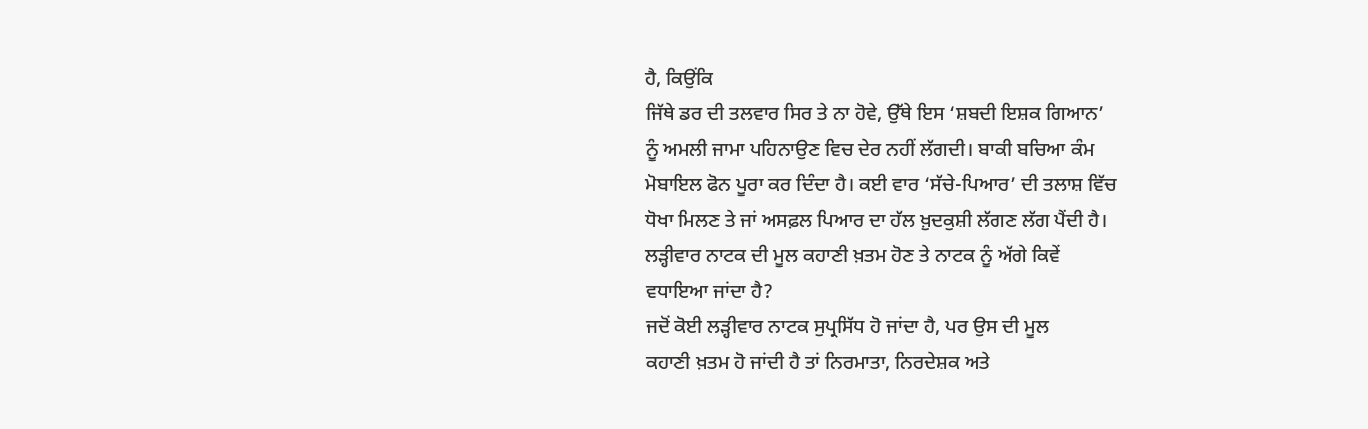ਹੈ, ਕਿਉਂਕਿ
ਜਿੱਥੇ ਡਰ ਦੀ ਤਲਵਾਰ ਸਿਰ ਤੇ ਨਾ ਹੋਵੇ, ਉੱਥੇ ਇਸ ‘ਸ਼ਬਦੀ ਇਸ਼ਕ ਗਿਆਨ’
ਨੂੰ ਅਮਲੀ ਜਾਮਾ ਪਹਿਨਾਉਣ ਵਿਚ ਦੇਰ ਨਹੀਂ ਲੱਗਦੀ। ਬਾਕੀ ਬਚਿਆ ਕੰਮ
ਮੋਬਾਇਲ ਫੋਨ ਪੂਰਾ ਕਰ ਦਿੰਦਾ ਹੈ। ਕਈ ਵਾਰ ‘ਸੱਚੇ-ਪਿਆਰ’ ਦੀ ਤਲਾਸ਼ ਵਿੱਚ
ਧੋਖਾ ਮਿਲਣ ਤੇ ਜਾਂ ਅਸਫ਼ਲ ਪਿਆਰ ਦਾ ਹੱਲ ਖ਼ੁਦਕੁਸ਼ੀ ਲੱਗਣ ਲੱਗ ਪੈਂਦੀ ਹੈ।
ਲੜ੍ਹੀਵਾਰ ਨਾਟਕ ਦੀ ਮੂਲ ਕਹਾਣੀ ਖ਼ਤਮ ਹੋਣ ਤੇ ਨਾਟਕ ਨੂੰ ਅੱਗੇ ਕਿਵੇਂ
ਵਧਾਇਆ ਜਾਂਦਾ ਹੈ?
ਜਦੋਂ ਕੋਈ ਲੜ੍ਹੀਵਾਰ ਨਾਟਕ ਸੁਪ੍ਰਸਿੱਧ ਹੋ ਜਾਂਦਾ ਹੈ, ਪਰ ਉਸ ਦੀ ਮੂਲ
ਕਹਾਣੀ ਖ਼ਤਮ ਹੋ ਜਾਂਦੀ ਹੈ ਤਾਂ ਨਿਰਮਾਤਾ, ਨਿਰਦੇਸ਼ਕ ਅਤੇ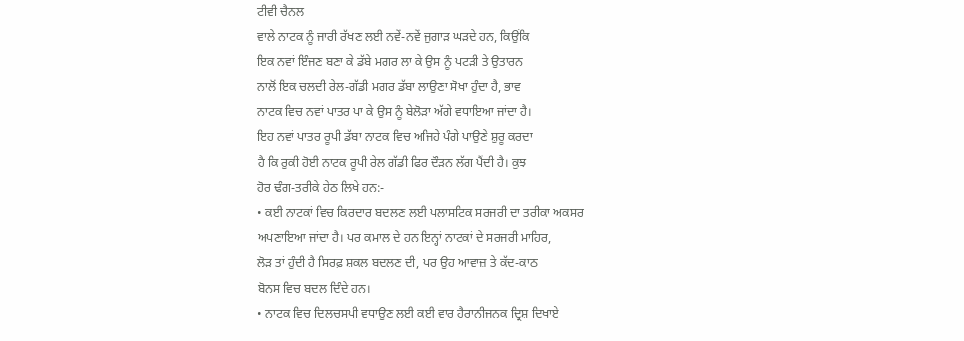ਟੀਵੀ ਚੈਨਲ
ਵਾਲੇ ਨਾਟਕ ਨੂੰ ਜਾਰੀ ਰੱਖਣ ਲਈ ਨਵੇਂ-ਨਵੇਂ ਜੁਗਾੜ ਘੜਦੇ ਹਨ, ਕਿਉਂਕਿ
ਇਕ ਨਵਾਂ ਇੰਜਣ ਬਣਾ ਕੇ ਡੱਬੇ ਮਗਰ ਲਾ ਕੇ ਉਸ ਨੂੰ ਪਟੜੀ ਤੇ ਉਤਾਰਨ
ਨਾਲੋਂ ਇਕ ਚਲਦੀ ਰੇਲ-ਗੱਡੀ ਮਗਰ ਡੱਬਾ ਲਾਉਣਾ ਸੋਖਾ ਹੁੰਦਾ ਹੈ, ਭਾਵ
ਨਾਟਕ ਵਿਚ ਨਵਾਂ ਪਾਤਰ ਪਾ ਕੇ ਉਸ ਨੂੰ ਬੇਲੋੜਾ ਅੱਗੇ ਵਧਾਇਆ ਜਾਂਦਾ ਹੈ।
ਇਹ ਨਵਾਂ ਪਾਤਰ ਰੂਪੀ ਡੱਬਾ ਨਾਟਕ ਵਿਚ ਅਜਿਹੇ ਪੰਗੇ ਪਾਉਣੇ ਸ਼ੁਰੂ ਕਰਦਾ
ਹੈ ਕਿ ਰੁਕੀ ਹੋਈ ਨਾਟਕ ਰੂਪੀ ਰੇਲ ਗੱਡੀ ਫਿਰ ਦੌੜਨ ਲੱਗ ਪੈਂਦੀ ਹੈ। ਕੁਝ
ਹੋਰ ਢੰਗ-ਤਰੀਕੇ ਹੇਠ ਲਿਖੇ ਹਨ:-
• ਕਈ ਨਾਟਕਾਂ ਵਿਚ ਕਿਰਦਾਰ ਬਦਲਣ ਲਈ ਪਲਾਸਟਿਕ ਸਰਜਰੀ ਦਾ ਤਰੀਕਾ ਅਕਸਰ
ਅਪਣਾਇਆ ਜਾਂਦਾ ਹੈ। ਪਰ ਕਮਾਲ ਦੇ ਹਨ ਇਨ੍ਹਾਂ ਨਾਟਕਾਂ ਦੇ ਸਰਜਰੀ ਮਾਹਿਰ,
ਲੋੜ ਤਾਂ ਹੁੰਦੀ ਹੈ ਸਿਰਫ਼ ਸ਼ਕਲ ਬਦਲਣ ਦੀ, ਪਰ ਉਹ ਆਵਾਜ਼ ਤੇ ਕੱਦ-ਕਾਠ
ਬੋਨਸ ਵਿਚ ਬਦਲ ਦਿੰਦੇ ਹਨ।
• ਨਾਟਕ ਵਿਚ ਦਿਲਚਸਪੀ ਵਧਾਉਣ ਲਈ ਕਈ ਵਾਰ ਹੈਰਾਨੀਜਨਕ ਦ੍ਰਿਸ਼ ਦਿਖਾਏ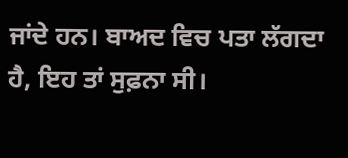ਜਾਂਦੇ ਹਨ। ਬਾਅਦ ਵਿਚ ਪਤਾ ਲੱਗਦਾ ਹੈ, ਇਹ ਤਾਂ ਸੁਫ਼ਨਾ ਸੀ।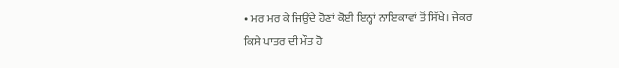• ਮਰ ਮਰ ਕੇ ਜਿਉਂਦੇ ਹੋਣਾਂ ਕੋਈ ਇਨ੍ਹਾਂ ਨਾਇਕਾਵਾਂ ਤੋਂ ਸਿੱਖੇ। ਜੇਕਰ
ਕਿਸੇ ਪਾਤਰ ਦੀ ਮੌਤ ਹੋ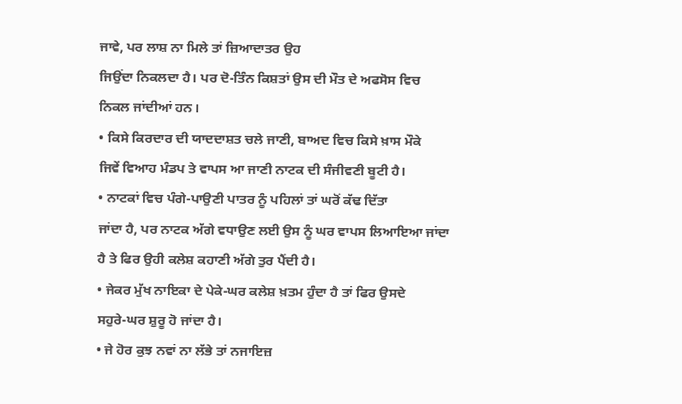ਜਾਵੇ, ਪਰ ਲਾਸ਼ ਨਾ ਮਿਲੇ ਤਾਂ ਜ਼ਿਆਦਾਤਰ ਉਹ
ਜਿਉਂਦਾ ਨਿਕਲਦਾ ਹੈ। ਪਰ ਦੋ-ਤਿੰਨ ਕਿਸ਼ਤਾਂ ਉਸ ਦੀ ਮੌਤ ਦੇ ਅਫਸੋਸ ਵਿਚ
ਨਿਕਲ ਜਾਂਦੀਆਂ ਹਨ।
• ਕਿਸੇ ਕਿਰਦਾਰ ਦੀ ਯਾਦਦਾਸ਼ਤ ਚਲੇ ਜਾਣੀ, ਬਾਅਦ ਵਿਚ ਕਿਸੇ ਖ਼ਾਸ ਮੌਕੇ
ਜਿਵੇਂ ਵਿਆਹ ਮੰਡਪ ਤੇ ਵਾਪਸ ਆ ਜਾਣੀ ਨਾਟਕ ਦੀ ਸੰਜੀਵਣੀ ਬੂਟੀ ਹੈ।
• ਨਾਟਕਾਂ ਵਿਚ ਪੰਗੇ-ਪਾਉਣੀ ਪਾਤਰ ਨੂੰ ਪਹਿਲਾਂ ਤਾਂ ਘਰੋਂ ਕੱਢ ਦਿੱਤਾ
ਜਾਂਦਾ ਹੈ, ਪਰ ਨਾਟਕ ਅੱਗੇ ਵਧਾਉਣ ਲਈ ਉਸ ਨੂੰ ਘਰ ਵਾਪਸ ਲਿਆਇਆ ਜਾਂਦਾ
ਹੈ ਤੇ ਫਿਰ ਉਹੀ ਕਲੇਸ਼ ਕਹਾਣੀ ਅੱਗੇ ਤੁਰ ਪੈਂਦੀ ਹੈ।
• ਜੇਕਰ ਮੁੱਖ ਨਾਇਕਾ ਦੇ ਪੇਕੇ-ਘਰ ਕਲੇਸ਼ ਖ਼ਤਮ ਹੁੰਦਾ ਹੈ ਤਾਂ ਫਿਰ ਉਸਦੇ
ਸਹੁਰੇ-ਘਰ ਸ਼ੁਰੂ ਹੋ ਜਾਂਦਾ ਹੈ।
• ਜੇ ਹੋਰ ਕੁਝ ਨਵਾਂ ਨਾ ਲੱਭੇ ਤਾਂ ਨਜਾਇਜ਼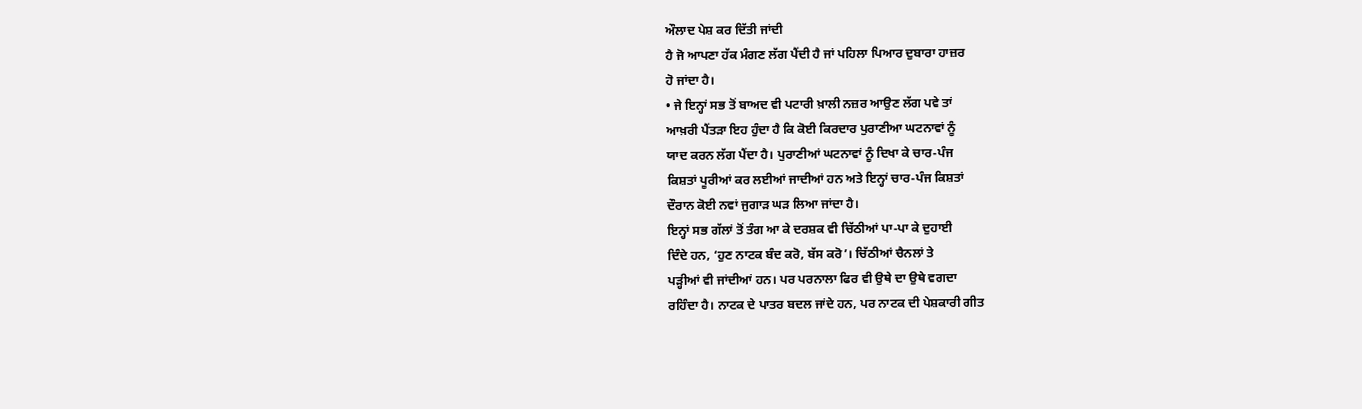ਔਲਾਦ ਪੇਸ਼ ਕਰ ਦਿੱਤੀ ਜਾਂਦੀ
ਹੈ ਜੋ ਆਪਣਾ ਹੱਕ ਮੰਗਣ ਲੱਗ ਪੈਂਦੀ ਹੈ ਜਾਂ ਪਹਿਲਾ ਪਿਆਰ ਦੁਬਾਰਾ ਹਾਜ਼ਰ
ਹੋ ਜਾਂਦਾ ਹੈ।
• ਜੇ ਇਨ੍ਹਾਂ ਸਭ ਤੋਂ ਬਾਅਦ ਵੀ ਪਟਾਰੀ ਖ਼ਾਲੀ ਨਜ਼ਰ ਆਉਣ ਲੱਗ ਪਵੇ ਤਾਂ
ਆਖ਼ਰੀ ਪੈਂਤੜਾ ਇਹ ਹੁੰਦਾ ਹੈ ਕਿ ਕੋਈ ਕਿਰਦਾਰ ਪੁਰਾਣੀਆ ਘਟਨਾਵਾਂ ਨੂੰ
ਯਾਦ ਕਰਨ ਲੱਗ ਪੈਂਦਾ ਹੈ। ਪੁਰਾਣੀਆਂ ਘਟਨਾਵਾਂ ਨੂੰ ਦਿਖਾ ਕੇ ਚਾਰ-ਪੰਜ
ਕਿਸ਼ਤਾਂ ਪੂਰੀਆਂ ਕਰ ਲਈਆਂ ਜਾਦੀਆਂ ਹਨ ਅਤੇ ਇਨ੍ਹਾਂ ਚਾਰ-ਪੰਜ ਕਿਸ਼ਤਾਂ
ਦੌਰਾਨ ਕੋਈ ਨਵਾਂ ਜੁਗਾੜ ਘੜ ਲਿਆ ਜਾਂਦਾ ਹੈ।
ਇਨ੍ਹਾਂ ਸਭ ਗੱਲਾਂ ਤੋਂ ਤੰਗ ਆ ਕੇ ਦਰਸ਼ਕ ਵੀ ਚਿੱਠੀਆਂ ਪਾ-ਪਾ ਕੇ ਦੁਹਾਈ
ਦਿੰਦੇ ਹਨ, ‘ਹੁਣ ਨਾਟਕ ਬੰਦ ਕਰੋ, ਬੱਸ ਕਰੋ’। ਚਿੱਠੀਆਂ ਚੈਨਲਾਂ ਤੇ
ਪੜ੍ਹੀਆਂ ਵੀ ਜਾਂਦੀਆਂ ਹਨ। ਪਰ ਪਰਨਾਲਾ ਫਿਰ ਵੀ ਉਥੇ ਦਾ ਉਥੇ ਵਗਦਾ
ਰਹਿੰਦਾ ਹੈ। ਨਾਟਕ ਦੇ ਪਾਤਰ ਬਦਲ ਜਾਂਦੇ ਹਨ, ਪਰ ਨਾਟਕ ਦੀ ਪੇਸ਼ਕਾਰੀ ਗੀਤ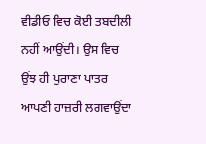ਵੀਡੀਓ ਵਿਚ ਕੋਈ ਤਬਦੀਲੀ ਨਹੀਂ ਆਉਂਦੀ। ਉਸ ਵਿਚ ਉਂਝ ਹੀ ਪੁਰਾਣਾ ਪਾਤਰ
ਆਪਣੀ ਹਾਜ਼ਰੀ ਲਗਵਾਉਂਦਾ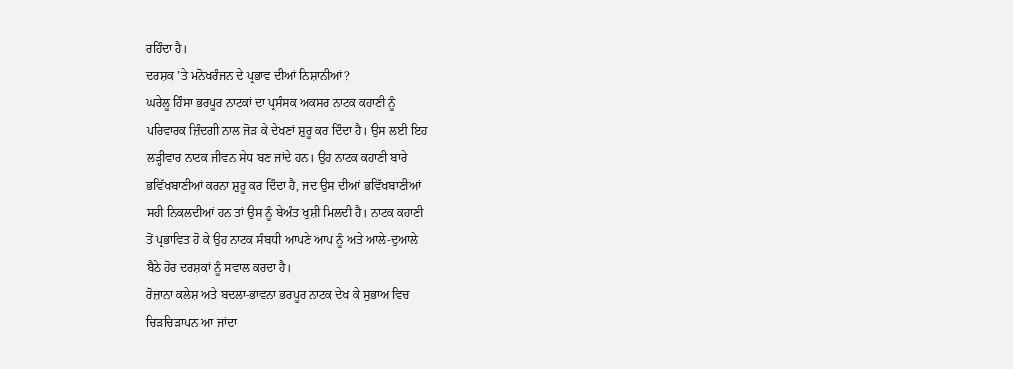ਰਹਿੰਦਾ ਹੈ।
ਦਰਸ਼ਕ ’ਤੇ ਮਨੋਖਰੰਜਨ ਦੇ ਪ੍ਰਭਾਵ ਦੀਆਂ ਨਿਸ਼ਾਨੀਆਂ?
ਘਰੇਲੂ ਹਿੰਸਾ ਭਰਪੂਰ ਨਾਟਕਾਂ ਦਾ ਪ੍ਰਸੰਸਕ ਅਕਸਰ ਨਾਟਕ ਕਹਾਣੀ ਨੂੰ
ਪਰਿਵਾਰਕ ਜ਼ਿੰਦਗੀ ਨਾਲ ਜੋੜ ਕੇ ਦੇਖਣਾਂ ਸ਼ੁਰੂ ਕਰ ਦਿੰਦਾ ਹੈ। ਉਸ ਲਈ ਇਹ
ਲੜ੍ਹੀਵਾਰ ਨਾਟਕ ਜੀਵਨ ਸੇਧ ਬਣ ਜਾਂਦੇ ਹਨ। ਉਹ ਨਾਟਕ ਕਹਾਣੀ ਬਾਰੇ
ਭਵਿੱਖਬਾਣੀਆਂ ਕਰਨਾ ਸ਼ੁਰੂ ਕਰ ਦਿੰਦਾ ਹੈ, ਜਦ ਉਸ ਦੀਆਂ ਭਵਿੱਖਬਾਣੀਆਂ
ਸਹੀ ਨਿਕਲਦੀਆਂ ਹਨ ਤਾਂ ਉਸ ਨੂੰ ਬੇਅੰਤ ਖੁਸ਼ੀ ਮਿਲਦੀ ਹੈ। ਨਾਟਕ ਕਹਾਣੀ
ਤੋਂ ਪ੍ਰਭਾਵਿਤ ਹੋ ਕੇ ਉਹ ਨਾਟਕ ਸੰਬਧੀ ਆਪਣੇ ਆਪ ਨੂੰ ਅਤੇ ਆਲੇ-ਦੁਆਲੇ
ਬੈਠੇ ਹੋਰ ਦਰਸ਼ਕਾਂ ਨੂੰ ਸਵਾਲ ਕਰਦਾ ਹੈ।
ਰੋਜ਼ਾਨਾ ਕਲੇਸ਼ ਅਤੇ ਬਦਲਾ-ਭਾਵਨਾ ਭਰਪੂਰ ਨਾਟਕ ਦੇਖ ਕੇ ਸੁਭਾਅ ਵਿਚ
ਚਿੜਚਿੜਾਪਨ ਆ ਜਾਂਦਾ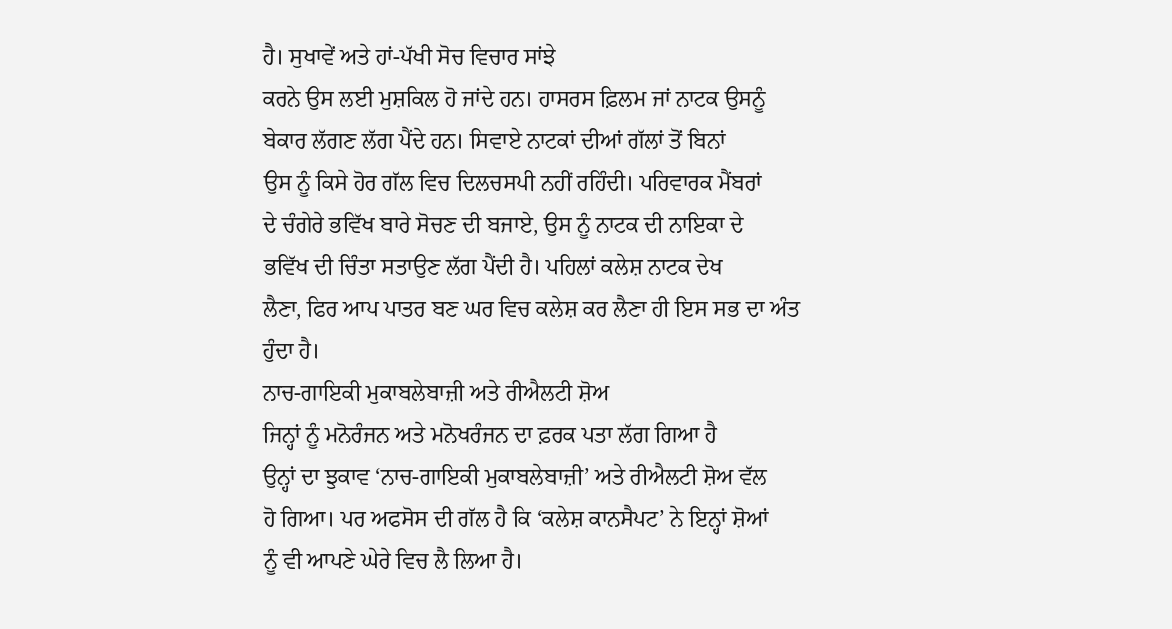ਹੈ। ਸੁਖਾਵੇਂ ਅਤੇ ਹਾਂ-ਪੱਖੀ ਸੋਚ ਵਿਚਾਰ ਸਾਂਝੇ
ਕਰਨੇ ਉਸ ਲਈ ਮੁਸ਼ਕਿਲ ਹੋ ਜਾਂਦੇ ਹਨ। ਹਾਸਰਸ ਫ਼ਿਲਮ ਜਾਂ ਨਾਟਕ ਉਸਨੂੰ
ਬੇਕਾਰ ਲੱਗਣ ਲੱਗ ਪੈਂਦੇ ਹਨ। ਸਿਵਾਏ ਨਾਟਕਾਂ ਦੀਆਂ ਗੱਲਾਂ ਤੋਂ ਬਿਨਾਂ
ਉਸ ਨੂੰ ਕਿਸੇ ਹੋਰ ਗੱਲ ਵਿਚ ਦਿਲਚਸਪੀ ਨਹੀਂ ਰਹਿੰਦੀ। ਪਰਿਵਾਰਕ ਮੈਂਬਰਾਂ
ਦੇ ਚੰਗੇਰੇ ਭਵਿੱਖ ਬਾਰੇ ਸੋਚਣ ਦੀ ਬਜਾਏ, ਉਸ ਨੂੰ ਨਾਟਕ ਦੀ ਨਾਇਕਾ ਦੇ
ਭਵਿੱਖ ਦੀ ਚਿੰਤਾ ਸਤਾਉਣ ਲੱਗ ਪੈਂਦੀ ਹੈ। ਪਹਿਲਾਂ ਕਲੇਸ਼ ਨਾਟਕ ਦੇਖ
ਲੈਣਾ, ਫਿਰ ਆਪ ਪਾਤਰ ਬਣ ਘਰ ਵਿਚ ਕਲੇਸ਼ ਕਰ ਲੈਣਾ ਹੀ ਇਸ ਸਭ ਦਾ ਅੰਤ
ਹੁੰਦਾ ਹੈ।
ਨਾਚ-ਗਾਇਕੀ ਮੁਕਾਬਲੇਬਾਜ਼ੀ ਅਤੇ ਰੀਐਲਟੀ ਸ਼ੋਅ
ਜਿਨ੍ਹਾਂ ਨੂੰ ਮਨੋਰੰਜਨ ਅਤੇ ਮਨੋਖਰੰਜਨ ਦਾ ਫ਼ਰਕ ਪਤਾ ਲੱਗ ਗਿਆ ਹੈ
ਉਨ੍ਹਾਂ ਦਾ ਝੁਕਾਵ ‘ਨਾਚ-ਗਾਇਕੀ ਮੁਕਾਬਲੇਬਾਜ਼ੀ’ ਅਤੇ ਰੀਐਲਟੀ ਸ਼ੋਅ ਵੱਲ
ਹੋ ਗਿਆ। ਪਰ ਅਫਸੋਸ ਦੀ ਗੱਲ ਹੈ ਕਿ ‘ਕਲੇਸ਼ ਕਾਨਸੈਪਟ’ ਨੇ ਇਨ੍ਹਾਂ ਸ਼ੋਆਂ
ਨੂੰ ਵੀ ਆਪਣੇ ਘੇਰੇ ਵਿਚ ਲੈ ਲਿਆ ਹੈ।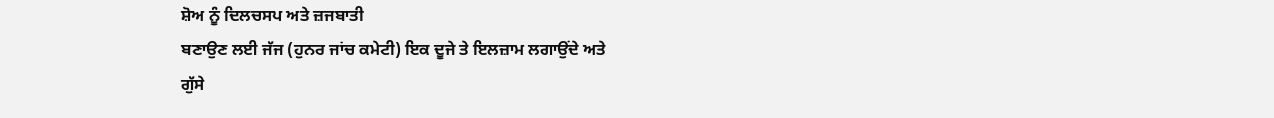ਸ਼ੋਅ ਨੂੰ ਦਿਲਚਸਪ ਅਤੇ ਜ਼ਜਬਾਤੀ
ਬਣਾਉਣ ਲਈ ਜੱਜ (ਹੁਨਰ ਜਾਂਚ ਕਮੇਟੀ) ਇਕ ਦੂਜੇ ਤੇ ਇਲਜ਼ਾਮ ਲਗਾਉਂਦੇ ਅਤੇ
ਗੁੱਸੇ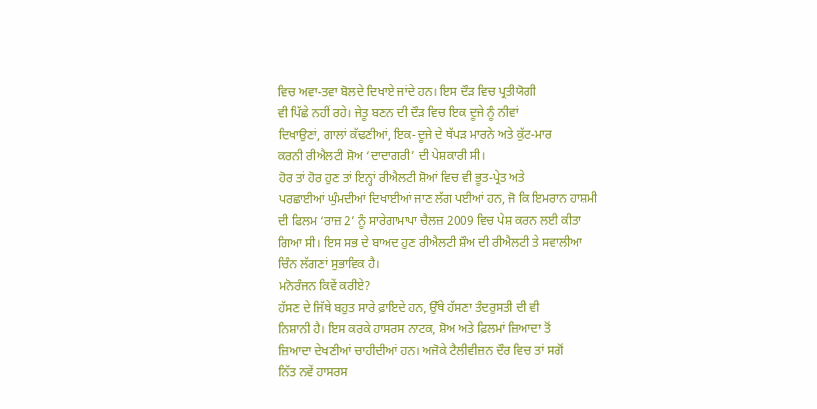ਵਿਚ ਅਵਾ-ਤਵਾ ਬੋਲਦੇ ਦਿਖਾਏ ਜਾਂਦੇ ਹਨ। ਇਸ ਦੌੜ ਵਿਚ ਪ੍ਰਤੀਯੋਗੀ
ਵੀ ਪਿੱਛੇ ਨਹੀਂ ਰਹੇ। ਜੇਤੂ ਬਣਨ ਦੀ ਦੌੜ ਵਿਚ ਇਕ ਦੂਜੇ ਨੂੰ ਨੀਵਾਂ
ਦਿਖਾਉਣਾਂ, ਗਾਲਾਂ ਕੱਢਣੀਆਂ, ਇਕ-ਦੂਜੇ ਦੇ ਥੱਪੜ ਮਾਰਨੇ ਅਤੇ ਕੁੱਟ-ਮਾਰ
ਕਰਨੀ ਰੀਐਲਟੀ ਸ਼ੋਅ ‘ਦਾਦਾਗਰੀ’ ਦੀ ਪੇਸ਼ਕਾਰੀ ਸੀ।
ਹੋਰ ਤਾਂ ਹੋਰ ਹੁਣ ਤਾਂ ਇਨ੍ਹਾਂ ਰੀਐਲਟੀ ਸ਼ੋਆਂ ਵਿਚ ਵੀ ਭੂਤ-ਪ੍ਰੇਤ ਅਤੇ
ਪਰਛਾਈਆਂ ਘੁੰਮਦੀਆਂ ਦਿਖਾਈਆਂ ਜਾਣ ਲੱਗ ਪਈਆਂ ਹਨ, ਜੋ ਕਿ ਇਮਰਾਨ ਹਾਸ਼ਮੀ
ਦੀ ਫਿਲਮ ‘ਰਾਜ਼ 2’ ਨੂੰ ਸਾਰੇਗਾਮਾਪਾ ਚੈਲਜ਼ 2009 ਵਿਚ ਪੇਸ਼ ਕਰਨ ਲਈ ਕੀਤਾ
ਗਿਆ ਸੀ। ਇਸ ਸਭ ਦੇ ਬਾਅਦ ਹੁਣ ਰੀਐਲਟੀ ਸ਼ੌਅ ਦੀ ਰੀਐਲਟੀ ਤੇ ਸਵਾਲੀਆ
ਚਿੰਨ ਲੱਗਣਾਂ ਸੁਭਾਵਿਕ ਹੈ।
ਮਨੋਰੰਜਨ ਕਿਵੇਂ ਕਰੀਏ?
ਹੱਸਣ ਦੇ ਜਿੱਥੇ ਬਹੁਤ ਸਾਰੇ ਫ਼ਾਇਦੇ ਹਨ, ਉੱਥੇ ਹੱਸਣਾ ਤੰਦਰੁਸਤੀ ਦੀ ਵੀ
ਨਿਸ਼ਾਨੀ ਹੈ। ਇਸ ਕਰਕੇ ਹਾਸਰਸ ਨਾਟਕ, ਸ਼ੋਅ ਅਤੇ ਫ਼ਿਲਮਾਂ ਜ਼ਿਆਦਾ ਤੋਂ
ਜ਼ਿਆਦਾ ਦੇਖਣੀਆਂ ਚਾਹੀਦੀਆਂ ਹਨ। ਅਜੋਕੇ ਟੈਲੀਵੀਜ਼ਨ ਦੌਰ ਵਿਚ ਤਾਂ ਸਗੋਂ
ਨਿੱਤ ਨਵੇਂ ਹਾਸਰਸ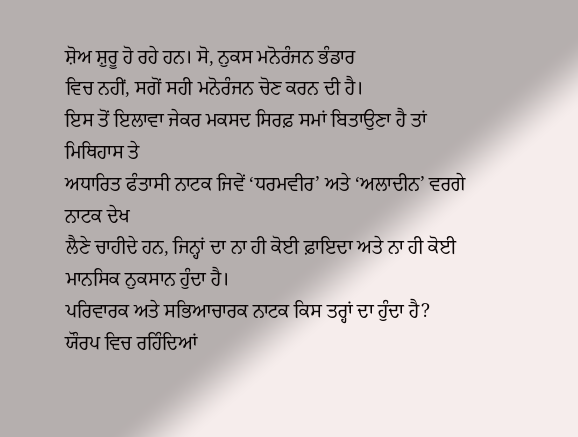ਸ਼ੋਅ ਸ਼ੁਰੂ ਹੋ ਰਹੇ ਹਨ। ਸੋ, ਨੁਕਸ ਮਨੋਰੰਜਨ ਭੰਡਾਰ
ਵਿਚ ਨਹੀਂ, ਸਗੋਂ ਸਹੀ ਮਨੋਰੰਜਨ ਚੋਣ ਕਰਨ ਦੀ ਹੈ।
ਇਸ ਤੋਂ ਇਲਾਵਾ ਜੇਕਰ ਮਕਸਦ ਸਿਰਫ਼ ਸਮਾਂ ਬਿਤਾਉਣਾ ਹੈ ਤਾਂ ਮਿਥਿਹਾਸ ਤੇ
ਅਧਾਰਿਤ ਫੰਤਾਸੀ ਨਾਟਕ ਜਿਵੇਂ ‘ਧਰਮਵੀਰ’ ਅਤੇ ‘ਅਲਾਦੀਨ’ ਵਰਗੇ ਨਾਟਕ ਦੇਖ
ਲੈਣੇ ਚਾਹੀਦੇ ਹਨ, ਜਿਨ੍ਹਾਂ ਦਾ ਨਾ ਹੀ ਕੋਈ ਫ਼ਾਇਦਾ ਅਤੇ ਨਾ ਹੀ ਕੋਈ
ਮਾਨਸਿਕ ਨੁਕਸਾਨ ਹੁੰਦਾ ਹੈ।
ਪਰਿਵਾਰਕ ਅਤੇ ਸਭਿਆਚਾਰਕ ਨਾਟਕ ਕਿਸ ਤਰ੍ਹਾਂ ਦਾ ਹੁੰਦਾ ਹੈ?
ਯੌਰਪ ਵਿਚ ਰਹਿੰਦਿਆਂ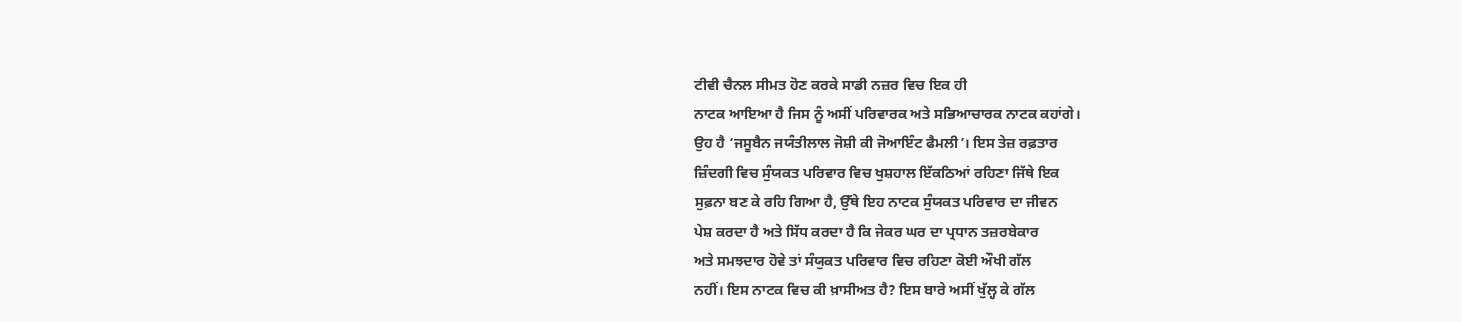ਟੀਵੀ ਚੈਨਲ ਸੀਮਤ ਹੋਣ ਕਰਕੇ ਸਾਡੀ ਨਜ਼ਰ ਵਿਚ ਇਕ ਹੀ
ਨਾਟਕ ਆਇਆ ਹੈ ਜਿਸ ਨੂੰ ਅਸੀਂ ਪਰਿਵਾਰਕ ਅਤੇ ਸਭਿਆਚਾਰਕ ਨਾਟਕ ਕਹਾਂਗੇ।
ਉਹ ਹੈ ‘ਜਸੂਬੈਨ ਜਯੰਤੀਲਾਲ ਜੋਸ਼ੀ ਕੀ ਜੋਆਇੰਟ ਫੈਮਲੀ’। ਇਸ ਤੇਜ਼ ਰਫ਼ਤਾਰ
ਜ਼ਿੰਦਗੀ ਵਿਚ ਸੁੰਯਕਤ ਪਰਿਵਾਰ ਵਿਚ ਖੁਸ਼ਹਾਲ ਇੱਕਠਿਆਂ ਰਹਿਣਾ ਜਿੱਥੇ ਇਕ
ਸੁਫ਼ਨਾ ਬਣ ਕੇ ਰਹਿ ਗਿਆ ਹੈ, ਉੱਥੇ ਇਹ ਨਾਟਕ ਸੁੰਯਕਤ ਪਰਿਵਾਰ ਦਾ ਜੀਵਨ
ਪੇਸ਼ ਕਰਦਾ ਹੈ ਅਤੇ ਸਿੱਧ ਕਰਦਾ ਹੈ ਕਿ ਜੇਕਰ ਘਰ ਦਾ ਪ੍ਰਧਾਨ ਤਜ਼ਰਬੇਕਾਰ
ਅਤੇ ਸਮਝਦਾਰ ਹੋਵੇ ਤਾਂ ਸੰਯੁਕਤ ਪਰਿਵਾਰ ਵਿਚ ਰਹਿਣਾ ਕੋਈ ਔਖੀ ਗੱਲ
ਨਹੀਂ। ਇਸ ਨਾਟਕ ਵਿਚ ਕੀ ਖ਼ਾਸੀਅਤ ਹੈ? ਇਸ ਬਾਰੇ ਅਸੀਂ ਖੁੱਲ੍ਹ ਕੇ ਗੱਲ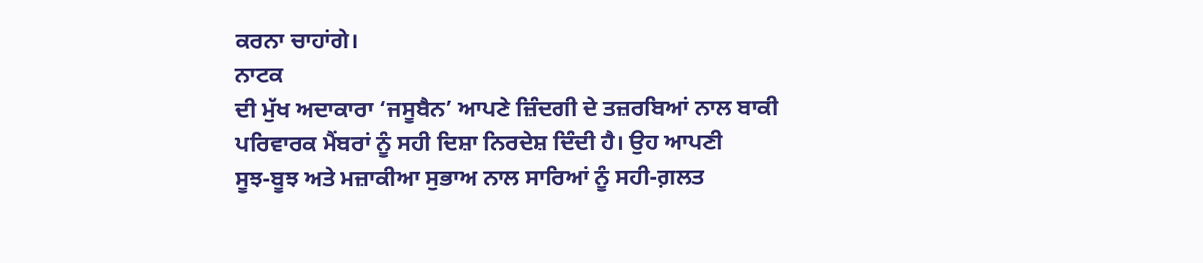ਕਰਨਾ ਚਾਹਾਂਗੇ।
ਨਾਟਕ
ਦੀ ਮੁੱਖ ਅਦਾਕਾਰਾ ‘ਜਸੂਬੈਨ’ ਆਪਣੇ ਜ਼ਿੰਦਗੀ ਦੇ ਤਜ਼ਰਬਿਆਂ ਨਾਲ ਬਾਕੀ
ਪਰਿਵਾਰਕ ਮੈਂਬਰਾਂ ਨੂੰ ਸਹੀ ਦਿਸ਼ਾ ਨਿਰਦੇਸ਼ ਦਿੰਦੀ ਹੈ। ਉਹ ਆਪਣੀ
ਸੂਝ-ਬੂਝ ਅਤੇ ਮਜ਼ਾਕੀਆ ਸੁਭਾਅ ਨਾਲ ਸਾਰਿਆਂ ਨੂੰ ਸਹੀ-ਗ਼ਲਤ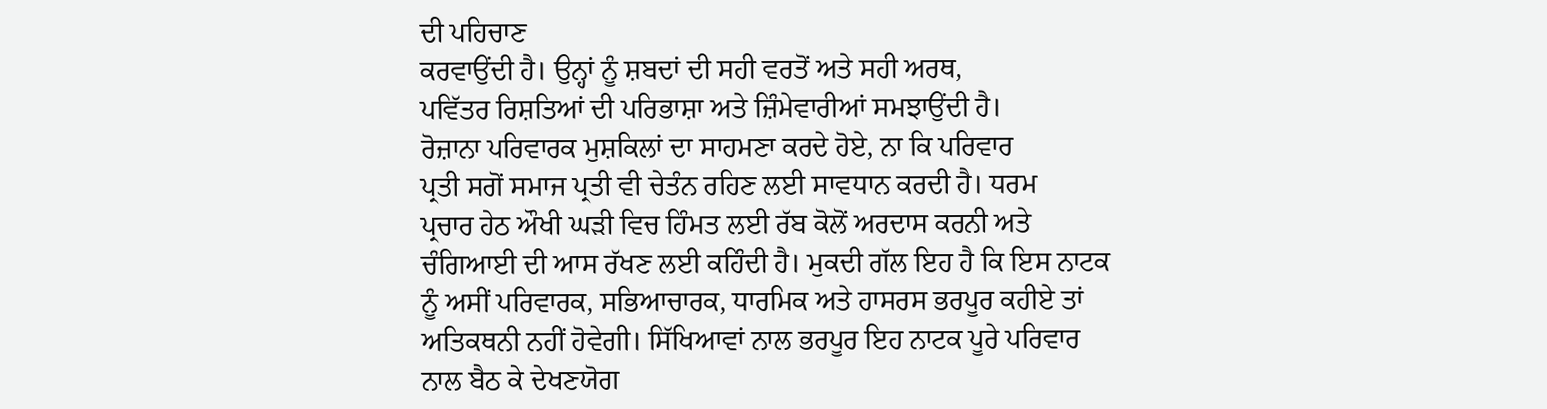ਦੀ ਪਹਿਚਾਣ
ਕਰਵਾਉਂਦੀ ਹੈ। ਉਨ੍ਹਾਂ ਨੂੰ ਸ਼ਬਦਾਂ ਦੀ ਸਹੀ ਵਰਤੋਂ ਅਤੇ ਸਹੀ ਅਰਥ,
ਪਵਿੱਤਰ ਰਿਸ਼ਤਿਆਂ ਦੀ ਪਰਿਭਾਸ਼ਾ ਅਤੇ ਜ਼ਿੰਮੇਵਾਰੀਆਂ ਸਮਝਾਉਂਦੀ ਹੈ।
ਰੋਜ਼ਾਨਾ ਪਰਿਵਾਰਕ ਮੁਸ਼ਕਿਲਾਂ ਦਾ ਸਾਹਮਣਾ ਕਰਦੇ ਹੋਏ, ਨਾ ਕਿ ਪਰਿਵਾਰ
ਪ੍ਰਤੀ ਸਗੋਂ ਸਮਾਜ ਪ੍ਰਤੀ ਵੀ ਚੇਤੰਨ ਰਹਿਣ ਲਈ ਸਾਵਧਾਨ ਕਰਦੀ ਹੈ। ਧਰਮ
ਪ੍ਰਚਾਰ ਹੇਠ ਔਖੀ ਘੜੀ ਵਿਚ ਹਿੰਮਤ ਲਈ ਰੱਬ ਕੋਲੋਂ ਅਰਦਾਸ ਕਰਨੀ ਅਤੇ
ਚੰਗਿਆਈ ਦੀ ਆਸ ਰੱਖਣ ਲਈ ਕਹਿੰਦੀ ਹੈ। ਮੁਕਦੀ ਗੱਲ ਇਹ ਹੈ ਕਿ ਇਸ ਨਾਟਕ
ਨੂੰ ਅਸੀਂ ਪਰਿਵਾਰਕ, ਸਭਿਆਚਾਰਕ, ਧਾਰਮਿਕ ਅਤੇ ਹਾਸਰਸ ਭਰਪੂਰ ਕਹੀਏ ਤਾਂ
ਅਤਿਕਥਨੀ ਨਹੀਂ ਹੋਵੇਗੀ। ਸਿੱਖਿਆਵਾਂ ਨਾਲ ਭਰਪੂਰ ਇਹ ਨਾਟਕ ਪੂਰੇ ਪਰਿਵਾਰ
ਨਾਲ ਬੈਠ ਕੇ ਦੇਖਣਯੋਗ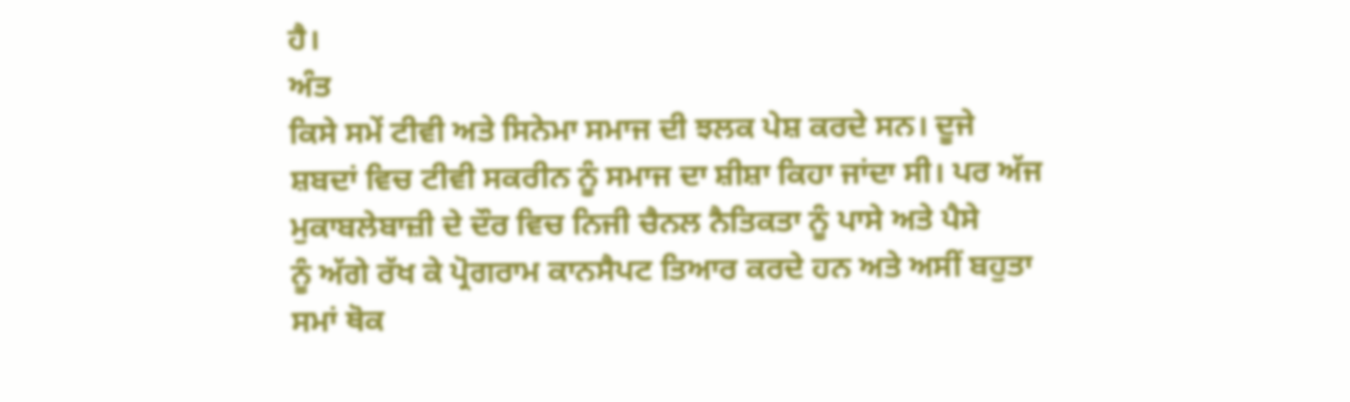ਹੈ।
ਅੰਤ
ਕਿਸੇ ਸਮੇਂ ਟੀਵੀ ਅਤੇ ਸਿਨੇਮਾ ਸਮਾਜ ਦੀ ਝਲਕ ਪੇਸ਼ ਕਰਦੇ ਸਨ। ਦੂਜੇ
ਸ਼ਬਦਾਂ ਵਿਚ ਟੀਵੀ ਸਕਰੀਨ ਨੂੰ ਸਮਾਜ ਦਾ ਸ਼ੀਸ਼ਾ ਕਿਹਾ ਜਾਂਦਾ ਸੀ। ਪਰ ਅੱਜ
ਮੁਕਾਬਲੇਬਾਜ਼ੀ ਦੇ ਦੌਰ ਵਿਚ ਨਿਜੀ ਚੈਨਲ ਨੈਤਿਕਤਾ ਨੂੰ ਪਾਸੇ ਅਤੇ ਪੈਸੇ
ਨੂੰ ਅੱਗੇ ਰੱਖ ਕੇ ਪ੍ਰੋਗਰਾਮ ਕਾਨਸੈਪਟ ਤਿਆਰ ਕਰਦੇ ਹਨ ਅਤੇ ਅਸੀਂ ਬਹੁਤਾ
ਸਮਾਂ ਥੋਕ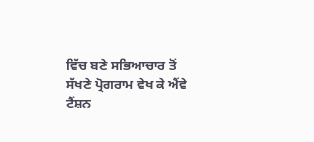ਵਿੱਚ ਬਣੇ ਸਭਿਆਚਾਰ ਤੋਂ ਸੱਖਣੇ ਪ੍ਰੋਗਰਾਮ ਵੇਖ ਕੇ ਐਂਵੇ
ਟੈਂਸ਼ਨ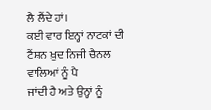ਲੈ ਲੈਂਦੇ ਹਾਂ।
ਕਈ ਵਾਰ ਇਨ੍ਹਾਂ ਨਾਟਕਾਂ ਦੀ ਟੈਂਸ਼ਨ ਖ਼ੁਦ ਨਿਜੀ ਚੈਨਲ ਵਾਲਿਆਂ ਨੂੰ ਪੈ
ਜਾਂਦੀ ਹੈ ਅਤੇ ਉਨ੍ਹਾਂ ਨੂੰ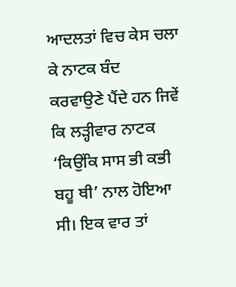ਆਦਲਤਾਂ ਵਿਚ ਕੇਸ ਚਲਾ ਕੇ ਨਾਟਕ ਬੰਦ
ਕਰਵਾਉਣੇ ਪੈਂਦੇ ਹਨ ਜਿਵੇਂ ਕਿ ਲੜ੍ਹੀਵਾਰ ਨਾਟਕ ‘ਕਿਉਂਕਿ ਸਾਸ ਭੀ ਕਭੀ
ਬਹੂ ਥੀ’ ਨਾਲ ਹੋਇਆ ਸੀ। ਇਕ ਵਾਰ ਤਾਂ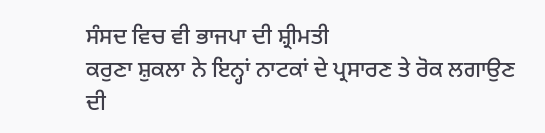ਸੰਸਦ ਵਿਚ ਵੀ ਭਾਜਪਾ ਦੀ ਸ਼੍ਰੀਮਤੀ
ਕਰੁਣਾ ਸ਼ੁਕਲਾ ਨੇ ਇਨ੍ਹਾਂ ਨਾਟਕਾਂ ਦੇ ਪ੍ਰਸਾਰਣ ਤੇ ਰੋਕ ਲਗਾਉਣ ਦੀ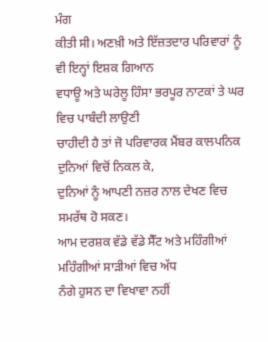ਮੰਗ
ਕੀਤੀ ਸੀ। ਅਣਖ਼ੀ ਅਤੇ ਇੱਜ਼ਤਦਾਰ ਪਰਿਵਾਰਾਂ ਨੂੰ ਵੀ ਇਨ੍ਹਾਂ ਇਸ਼ਕ ਗਿਆਨ
ਵਧਾਊ ਅਤੇ ਘਰੇਲੂ ਹਿੰਸਾ ਭਰਪੂਰ ਨਾਟਕਾਂ ਤੇ ਘਰ ਵਿਚ ਪਾਬੰਦੀ ਲਾਉਣੀ
ਚਾਹੀਦੀ ਹੈ ਤਾਂ ਜੋ ਪਰਿਵਾਰਕ ਮੈਂਬਰ ਕਾਲਪਨਿਕ ਦੁਨਿਆਂ ਵਿਚੋਂ ਨਿਕਲ ਕੇ,
ਦੁਨਿਆਂ ਨੂੰ ਆਪਣੀ ਨਜ਼ਰ ਨਾਲ ਦੇਖਣ ਵਿਚ ਸਮਰੱਥ ਹੋ ਸਕਣ।
ਆਮ ਦਰਸ਼ਕ ਵੱਡੇ ਵੱਡੇ ਸੈੱਟ ਅਤੇ ਮਹਿੰਗੀਆਂ ਮਹਿੰਗੀਆਂ ਸਾੜੀਆਂ ਵਿਚ ਅੱਧ
ਨੰਗੇ ਹੁਸਨ ਦਾ ਵਿਖਾਵਾ ਨਹੀਂ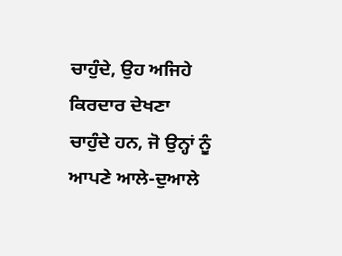ਚਾਹੁੰਦੇ, ਉਹ ਅਜਿਹੇ ਕਿਰਦਾਰ ਦੇਖਣਾ
ਚਾਹੁੰਦੇ ਹਨ, ਜੋ ਉਨ੍ਹਾਂ ਨੂੰ ਆਪਣੇ ਆਲੇ-ਦੁਆਲੇ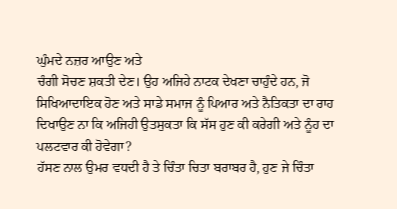ਘੁੰਮਦੇ ਨਜ਼ਰ ਆਉਣ ਅਤੇ
ਚੰਗੀ ਸੋਚਣ ਸ਼ਕਤੀ ਦੇਣ। ਉਹ ਅਜਿਹੇ ਨਾਟਕ ਦੇਖਣਾ ਚਾਹੁੰਦੇ ਹਨ, ਜੋ
ਸਿਖਿਆਦਾਇਕ ਹੋਣ ਅਤੇ ਸਾਡੇ ਸਮਾਜ ਨੂੰ ਪਿਆਰ ਅਤੇ ਨੈਤਿਕਤਾ ਦਾ ਰਾਹ
ਦਿਖਾਉਣ ਨਾ ਕਿ ਅਜਿਹੀ ਉਤਸੁਕਤਾ ਕਿ ਸੱਸ ਹੁਣ ਕੀ ਕਰੇਗੀ ਅਤੇ ਨੂੰਹ ਦਾ
ਪਲਟਵਾਰ ਕੀ ਹੋਵੇਗਾ?
ਹੱਸਣ ਨਾਲ ਉਮਰ ਵਧਦੀ ਹੈ ਤੇ ਚਿੰਤਾ ਚਿਤਾ ਬਰਾਬਰ ਹੈ, ਹੁਣ ਜੇ ਚਿੰਤਾ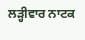ਲੜ੍ਹੀਵਾਰ ਨਾਟਕ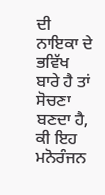ਦੀ ਨਾਇਕਾ ਦੇ ਭਵਿੱਖ ਬਾਰੇ ਹੈ ਤਾਂ ਸੋਚਣਾ ਬਣਦਾ ਹੈ,
ਕੀ ਇਹ ਮਨੋਰੰਜਨ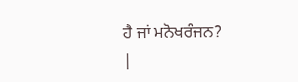ਹੈ ਜਾਂ ਮਨੋਖਰੰਜਨ?
|